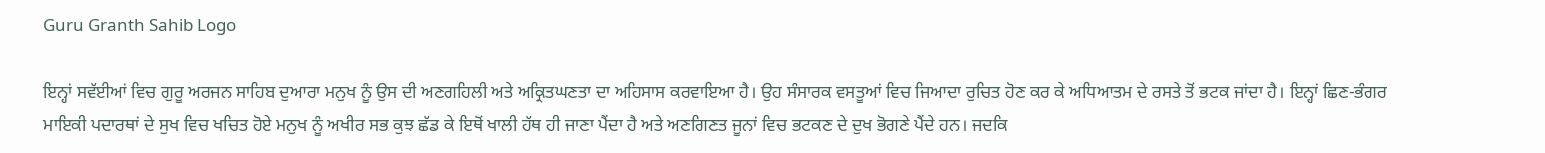Guru Granth Sahib Logo

ਇਨ੍ਹਾਂ ਸਵੱਈਆਂ ਵਿਚ ਗੁਰੂ ਅਰਜਨ ਸਾਹਿਬ ਦੁਆਰਾ ਮਨੁਖ ਨੂੰ ਉਸ ਦੀ ਅਣਗਹਿਲੀ ਅਤੇ ਅਕ੍ਰਿਤਘਣਤਾ ਦਾ ਅਹਿਸਾਸ ਕਰਵਾਇਆ ਹੈ। ਉਹ ਸੰਸਾਰਕ ਵਸਤੂਆਂ ਵਿਚ ਜਿਆਦਾ ਰੁਚਿਤ ਹੋਣ ਕਰ ਕੇ ਅਧਿਆਤਮ ਦੇ ਰਸਤੇ ਤੋਂ ਭਟਕ ਜਾਂਦਾ ਹੈ। ਇਨ੍ਹਾਂ ਛਿਣ-ਭੰਗਰ ਮਾਇਕੀ ਪਦਾਰਥਾਂ ਦੇ ਸੁਖ ਵਿਚ ਖਚਿਤ ਹੋਏ ਮਨੁਖ ਨੂੰ ਅਖੀਰ ਸਭ ਕੁਝ ਛੱਡ ਕੇ ਇਥੋਂ ਖਾਲੀ ਹੱਥ ਹੀ ਜਾਣਾ ਪੈਂਦਾ ਹੈ ਅਤੇ ਅਣਗਿਣਤ ਜੂਨਾਂ ਵਿਚ ਭਟਕਣ ਦੇ ਦੁਖ ਭੋਗਣੇ ਪੈਂਦੇ ਹਨ। ਜਦਕਿ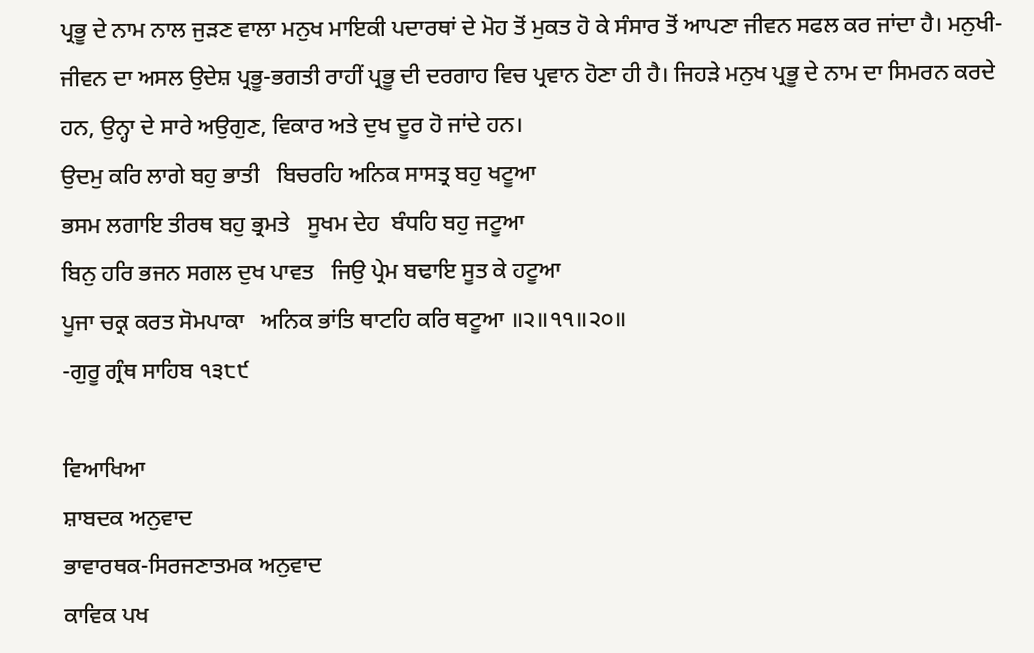ਪ੍ਰਭੂ ਦੇ ਨਾਮ ਨਾਲ ਜੁੜਣ ਵਾਲਾ ਮਨੁਖ ਮਾਇਕੀ ਪਦਾਰਥਾਂ ਦੇ ਮੋਹ ਤੋਂ ਮੁਕਤ ਹੋ ਕੇ ਸੰਸਾਰ ਤੋਂ ਆਪਣਾ ਜੀਵਨ ਸਫਲ ਕਰ ਜਾਂਦਾ ਹੈ। ਮਨੁਖੀ-ਜੀਵਨ ਦਾ ਅਸਲ ਉਦੇਸ਼ ਪ੍ਰਭੂ-ਭਗਤੀ ਰਾਹੀਂ ਪ੍ਰਭੂ ਦੀ ਦਰਗਾਹ ਵਿਚ ਪ੍ਰਵਾਨ ਹੋਣਾ ਹੀ ਹੈ। ਜਿਹੜੇ ਮਨੁਖ ਪ੍ਰਭੂ ਦੇ ਨਾਮ ਦਾ ਸਿਮਰਨ ਕਰਦੇ ਹਨ, ਉਨ੍ਹਾ ਦੇ ਸਾਰੇ ਅਉਗੁਣ, ਵਿਕਾਰ ਅਤੇ ਦੁਖ ਦੂਰ ਹੋ ਜਾਂਦੇ ਹਨ।
ਉਦਮੁ ਕਰਿ ਲਾਗੇ ਬਹੁ ਭਾਤੀ   ਬਿਚਰਹਿ ਅਨਿਕ ਸਾਸਤ੍ਰ ਬਹੁ ਖਟੂਆ
ਭਸਮ ਲਗਾਇ ਤੀਰਥ ਬਹੁ ਭ੍ਰਮਤੇ   ਸੂਖਮ ਦੇਹ  ਬੰਧਹਿ ਬਹੁ ਜਟੂਆ
ਬਿਨੁ ਹਰਿ ਭਜਨ ਸਗਲ ਦੁਖ ਪਾਵਤ   ਜਿਉ ਪ੍ਰੇਮ ਬਢਾਇ ਸੂਤ ਕੇ ਹਟੂਆ
ਪੂਜਾ ਚਕ੍ਰ ਕਰਤ ਸੋਮਪਾਕਾ   ਅਨਿਕ ਭਾਂਤਿ ਥਾਟਹਿ ਕਰਿ ਥਟੂਆ ॥੨॥੧੧॥੨੦॥
-ਗੁਰੂ ਗ੍ਰੰਥ ਸਾਹਿਬ ੧੩੮੯

ਵਿਆਖਿਆ
ਸ਼ਾਬਦਕ ਅਨੁਵਾਦ
ਭਾਵਾਰਥਕ-ਸਿਰਜਣਾਤਮਕ ਅਨੁਵਾਦ
ਕਾਵਿਕ ਪਖ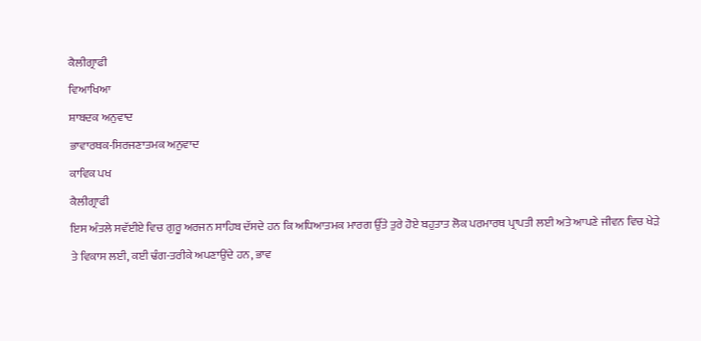ਕੈਲੀਗ੍ਰਾਫੀ
ਵਿਆਖਿਆ
ਸ਼ਾਬਦਕ ਅਨੁਵਾਦ
ਭਾਵਾਰਥਕ-ਸਿਰਜਣਾਤਮਕ ਅਨੁਵਾਦ
ਕਾਵਿਕ ਪਖ
ਕੈਲੀਗ੍ਰਾਫੀ
ਇਸ ਅੰਤਲੇ ਸਵੱਈਏ ਵਿਚ ਗੁਰੂ ਅਰਜਨ ਸਾਹਿਬ ਦੱਸਦੇ ਹਨ ਕਿ ਅਧਿਆਤਮਕ ਮਾਰਗ ਉੱਤੇ ਤੁਰੇ ਹੋਏ ਬਹੁਤਾਤ ਲੋਕ ਪਰਮਾਰਥ ਪ੍ਰਾਪਤੀ ਲਈ ਅਤੇ ਆਪਣੇ ਜੀਵਨ ਵਿਚ ਖੇੜੇ ਤੇ ਵਿਕਾਸ ਲਈ, ਕਈ ਢੰਗ-ਤਰੀਕੇ ਅਪਣਾਉਂਦੇ ਹਨ, ਭਾਵ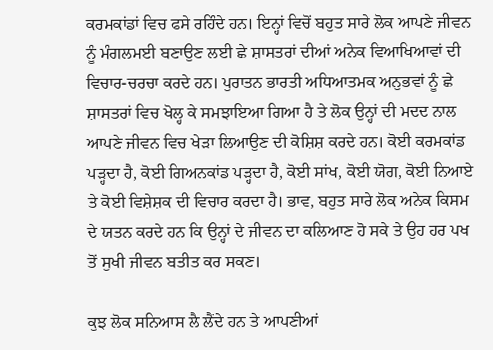ਕਰਮਕਾਂਡਾਂ ਵਿਚ ਫਸੇ ਰਹਿੰਦੇ ਹਨ। ਇਨ੍ਹਾਂ ਵਿਚੋਂ ਬਹੁਤ ਸਾਰੇ ਲੋਕ ਆਪਣੇ ਜੀਵਨ ਨੂੰ ਮੰਗਲਮਈ ਬਣਾਉਣ ਲਈ ਛੇ ਸ਼ਾਸਤਰਾਂ ਦੀਆਂ ਅਨੇਕ ਵਿਆਖਿਆਵਾਂ ਦੀ ਵਿਚਾਰ-ਚਰਚਾ ਕਰਦੇ ਹਨ। ਪੁਰਾਤਨ ਭਾਰਤੀ ਅਧਿਆਤਮਕ ਅਨੁਭਵਾਂ ਨੂੰ ਛੇ ਸ਼ਾਸਤਰਾਂ ਵਿਚ ਖੋਲ੍ਹ ਕੇ ਸਮਝਾਇਆ ਗਿਆ ਹੈ ਤੇ ਲੋਕ ਉਨ੍ਹਾਂ ਦੀ ਮਦਦ ਨਾਲ ਆਪਣੇ ਜੀਵਨ ਵਿਚ ਖੇੜਾ ਲਿਆਉਣ ਦੀ ਕੋਸ਼ਿਸ਼ ਕਰਦੇ ਹਨ। ਕੋਈ ਕਰਮਕਾਂਡ ਪੜ੍ਹਦਾ ਹੈ, ਕੋਈ ਗਿਅਨਕਾਂਡ ਪੜ੍ਹਦਾ ਹੈ, ਕੋਈ ਸਾਂਖ, ਕੋਈ ਯੋਗ, ਕੋਈ ਨਿਆਏ ਤੇ ਕੋਈ ਵਿਸ਼ੇਸ਼ਕ ਦੀ ਵਿਚਾਰ ਕਰਦਾ ਹੈ। ਭਾਵ, ਬਹੁਤ ਸਾਰੇ ਲੋਕ ਅਨੇਕ ਕਿਸਮ ਦੇ ਯਤਨ ਕਰਦੇ ਹਨ ਕਿ ਉਨ੍ਹਾਂ ਦੇ ਜੀਵਨ ਦਾ ਕਲਿਆਣ ਹੋ ਸਕੇ ਤੇ ਉਹ ਹਰ ਪਖ ਤੋਂ ਸੁਖੀ ਜੀਵਨ ਬਤੀਤ ਕਰ ਸਕਣ।

ਕੁਝ ਲੋਕ ਸਨਿਆਸ ਲੈ ਲੈਂਦੇ ਹਨ ਤੇ ਆਪਣੀਆਂ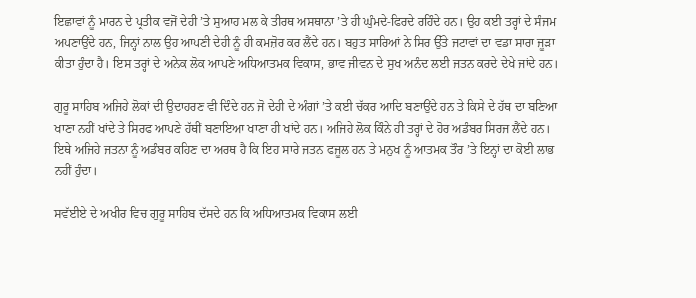ਇਛਾਵਾਂ ਨੂੰ ਮਾਰਨ ਦੇ ਪ੍ਰਤੀਕ ਵਜੋਂ ਦੇਹੀ ’ਤੇ ਸੁਆਹ ਮਲ ਕੇ ਤੀਰਥ ਅਸਥਾਨਾ ’ਤੇ ਹੀ ਘੁੰਮਦੇ-ਫਿਰਦੇ ਰਹਿੰਦੇ ਹਨ। ਉਹ ਕਈ ਤਰ੍ਹਾਂ ਦੇ ਸੰਜਮ ਅਪਣਾਉਂਦੇ ਹਨ, ਜਿਨ੍ਹਾਂ ਨਾਲ ਉਹ ਆਪਣੀ ਦੇਹੀ ਨੂੰ ਹੀ ਕਮਜ਼ੋਰ ਕਰ ਲੈਂਦੇ ਹਨ। ਬਹੁਤ ਸਾਰਿਆਂ ਨੇ ਸਿਰ ਉੱਤੇ ਜਟਾਵਾਂ ਦਾ ਵਡਾ ਸਾਰਾ ਜੂੜਾ ਕੀਤਾ ਹੁੰਦਾ ਹੈ। ਇਸ ਤਰ੍ਹਾਂ ਦੇ ਅਨੇਕ ਲੋਕ ਆਪਣੇ ਅਧਿਆਤਮਕ ਵਿਕਾਸ, ਭਾਵ ਜੀਵਨ ਦੇ ਸੁਖ ਅਨੰਦ ਲਈ ਜਤਨ ਕਰਦੇ ਦੇਖੇ ਜਾਂਦੇ ਹਨ।

ਗੁਰੂ ਸਾਹਿਬ ਅਜਿਹੇ ਲੋਕਾਂ ਦੀ ਉਦਾਹਰਣ ਵੀ ਦਿੰਦੇ ਹਨ ਜੋ ਦੇਹੀ ਦੇ ਅੰਗਾਂ ’ਤੇ ਕਈ ਚੱਕਰ ਆਦਿ ਬਣਾਉਂਦੇ ਹਨ ਤੇ ਕਿਸੇ ਦੇ ਹੱਥ ਦਾ ਬਣਿਆ ਖਾਣਾ ਨਹੀਂ ਖਾਂਦੇ ਤੇ ਸਿਰਫ ਆਪਣੇ ਹੱਥੀਂ ਬਣਾਇਆ ਖਾਣਾ ਹੀ ਖਾਂਦੇ ਹਨ। ਅਜਿਹੇ ਲੋਕ ਕਿੰਨੇ ਹੀ ਤਰ੍ਹਾਂ ਦੇ ਹੋਰ ਅਡੰਬਰ ਸਿਰਜ ਲੈਂਦੇ ਹਨ। ਇਥੇ ਅਜਿਹੇ ਜਤਨਾ ਨੂੰ ਅਡੰਬਰ ਕਹਿਣ ਦਾ ਅਰਥ ਹੈ ਕਿ ਇਹ ਸਾਰੇ ਜਤਨ ਫਜੂਲ ਹਨ ਤੇ ਮਨੁਖ ਨੂੰ ਆਤਮਕ ਤੌਰ ’ਤੇ ਇਨ੍ਹਾਂ ਦਾ ਕੋਈ ਲਾਭ ਨਹੀਂ ਹੁੰਦਾ।

ਸਵੱਈਏ ਦੇ ਅਖੀਰ ਵਿਚ ਗੁਰੂ ਸਾਹਿਬ ਦੱਸਦੇ ਹਨ ਕਿ ਅਧਿਆਤਮਕ ਵਿਕਾਸ ਲਈ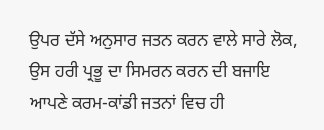ਉਪਰ ਦੱਸੇ ਅਨੁਸਾਰ ਜਤਨ ਕਰਨ ਵਾਲੇ ਸਾਰੇ ਲੋਕ, ਉਸ ਹਰੀ ਪ੍ਰਭੂ ਦਾ ਸਿਮਰਨ ਕਰਨ ਦੀ ਬਜਾਇ ਆਪਣੇ ਕਰਮ-ਕਾਂਡੀ ਜਤਨਾਂ ਵਿਚ ਹੀ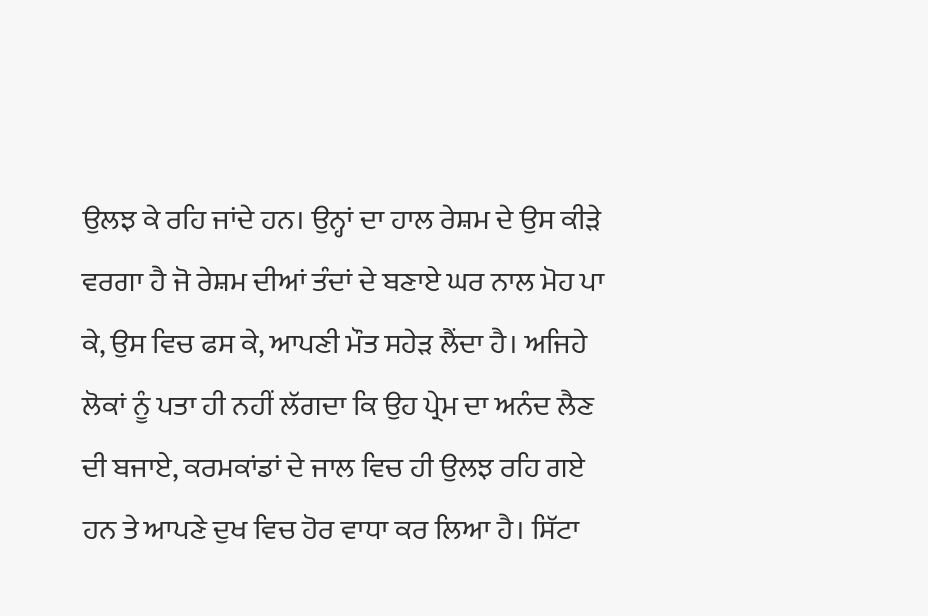ਉਲਝ ਕੇ ਰਹਿ ਜਾਂਦੇ ਹਨ। ਉਨ੍ਹਾਂ ਦਾ ਹਾਲ ਰੇਸ਼ਮ ਦੇ ਉਸ ਕੀੜੇ ਵਰਗਾ ਹੈ ਜੋ ਰੇਸ਼ਮ ਦੀਆਂ ਤੰਦਾਂ ਦੇ ਬਣਾਏ ਘਰ ਨਾਲ ਮੋਹ ਪਾ ਕੇ, ਉਸ ਵਿਚ ਫਸ ਕੇ, ਆਪਣੀ ਮੌਤ ਸਹੇੜ ਲੈਂਦਾ ਹੈ। ਅਜਿਹੇ ਲੋਕਾਂ ਨੂੰ ਪਤਾ ਹੀ ਨਹੀਂ ਲੱਗਦਾ ਕਿ ਉਹ ਪ੍ਰੇਮ ਦਾ ਅਨੰਦ ਲੈਣ ਦੀ ਬਜਾਏ, ਕਰਮਕਾਂਡਾਂ ਦੇ ਜਾਲ ਵਿਚ ਹੀ ਉਲਝ ਰਹਿ ਗਏ ਹਨ ਤੇ ਆਪਣੇ ਦੁਖ ਵਿਚ ਹੋਰ ਵਾਧਾ ਕਰ ਲਿਆ ਹੈ। ਸਿੱਟਾ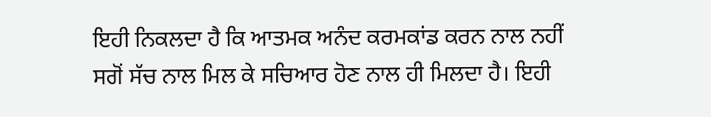ਇਹੀ ਨਿਕਲਦਾ ਹੈ ਕਿ ਆਤਮਕ ਅਨੰਦ ਕਰਮਕਾਂਡ ਕਰਨ ਨਾਲ ਨਹੀਂ ਸਗੋਂ ਸੱਚ ਨਾਲ ਮਿਲ ਕੇ ਸਚਿਆਰ ਹੋਣ ਨਾਲ ਹੀ ਮਿਲਦਾ ਹੈ। ਇਹੀ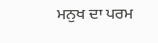ਮਨੁਖ ਦਾ ਪਰਮ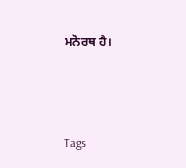ਮਨੋਰਥ ਹੈ।



Tags